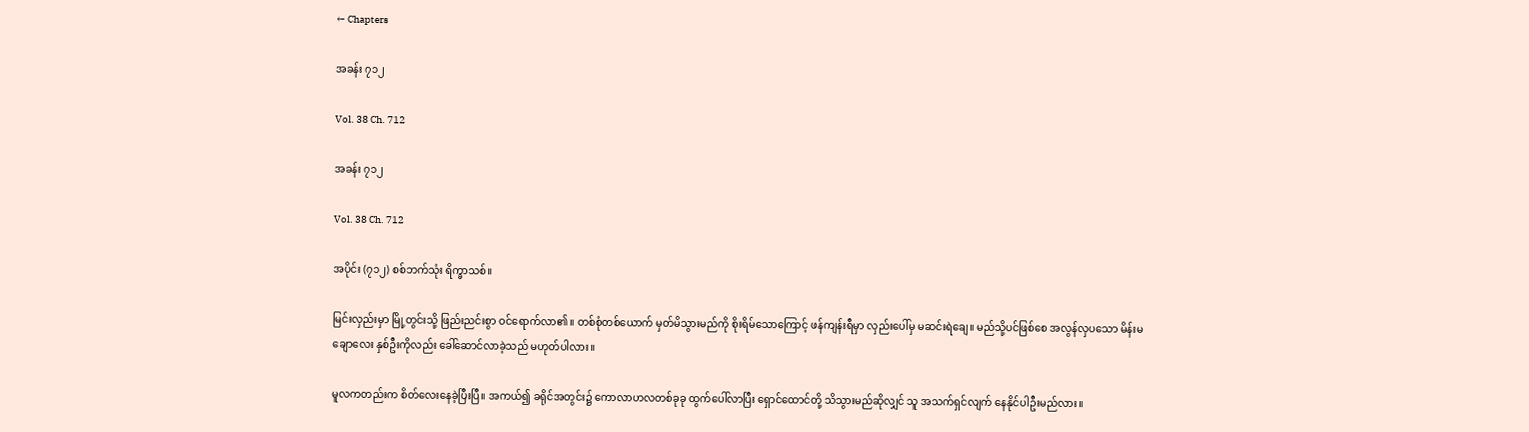← Chapters

အခန်း ၇၁၂

Vol. 38 Ch. 712

အခန်း ၇၁၂

Vol. 38 Ch. 712

အပိုင်း (၇၁၂) စစ်ဘက်သုံး ရိက္ခာသစ်။

မြင်းလှည်းမှာ မြို့တွင်းသို့ ဖြည်းညင်းစွာ ဝင်ရောက်လာ၏။ တစ်စုံတစ်ယောက် မှတ်မိသွားမည်ကို စိုးရိမ်သောကြောင့် ဖန်ကျန်းရီမှာ လှည်းပေါ်မှ မဆင်းရဲချေ။ မည်သို့ပင်ဖြစ်စေ အလွန်လှပသော မိန်းမချောလေး နှစ်ဦးကိုလည်း ခေါ်ဆောင်လာခဲ့သည် မဟုတ်ပါလား။

မူလကတည်းက စိတ်လေးနေခဲ့ပြီးပြီ။ အကယ်၍ ခရိုင်အတွင်း၌ ကောလာဟလတစ်ခုခု ထွက်ပေါ်လာပြီး ရှောင်ထောင်တို့ သိသွားမည်ဆိုလျှင် သူ အသက်ရှင်လျက် နေနိုင်ပါဦးမည်လား။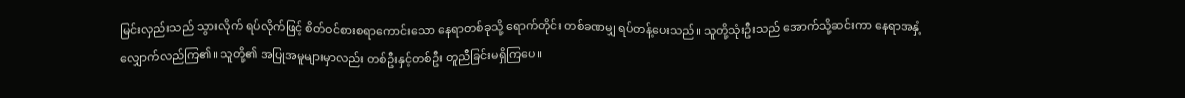မြင်းလှည်းသည် သွားလိုက် ရပ်လိုက်ဖြင့် စိတ်ဝင်စားစရာကောင်းသော နေရာတစ်ခုသို့ ရောက်တိုင်း တစ်ခဏမျှ ရပ်တန့်ပေးသည်။ သူတို့သုံးဦးသည် အောက်သို့ဆင်းကာ နေရာအနှံ့ လျှောက်လည်ကြ၏။ သူတို့၏ အပြုအမူများမှာလည်း တစ်ဦးနှင့်တစ်ဦး တူညီခြင်းမရှိကြပေ။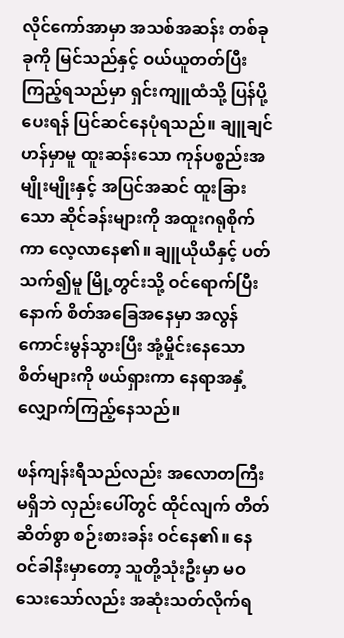လိုင်ကော်အာမှာ အသစ်အဆန်း တစ်ခုခုကို မြင်သည်နှင့် ဝယ်ယူတတ်ပြီး ကြည့်ရသည်မှာ ရှင်းကျူထံသို့ ပြန်ပို့ပေးရန် ပြင်ဆင်နေပုံရသည်။ ချူချင်ဟန်မှာမူ ထူးဆန်းသော ကုန်ပစ္စည်းအမျိုးမျိုးနှင့် အပြင်အဆင် ထူးခြားသော ဆိုင်ခန်းများကို အထူးဂရုစိုက်ကာ လေ့လာနေ၏။ ချူယိုယီနှင့် ပတ်သက်၍မူ မြို့တွင်းသို့ ဝင်ရောက်ပြီးနောက် စိတ်အခြေအနေမှာ အလွန်ကောင်းမွန်သွားပြီး အုံ့မှိုင်းနေသော စိတ်များကို ဖယ်ရှားကာ နေရာအနှံ့ လျှောက်ကြည့်နေသည်။

ဖန်ကျန်းရီသည်လည်း အလောတကြီး မရှိဘဲ လှည်းပေါ်တွင် ထိုင်လျက် တိတ်ဆိတ်စွာ စဉ်းစားခန်း ဝင်နေ၏။ နေဝင်ခါနီးမှာတော့ သူတို့သုံးဦးမှာ မဝသေးသော်လည်း အဆုံးသတ်လိုက်ရ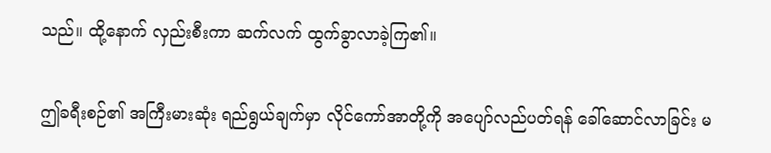သည်။ ထို့နောက် လှည်းစီးကာ ဆက်လက် ထွက်ခွာလာခဲ့ကြ၏။

ဤခရီးစဉ်၏ အကြီးမားဆုံး ရည်ရွယ်ချက်မှာ လိုင်ကော်အာတို့ကို အပျော်လည်ပတ်ရန် ခေါ်ဆောင်လာခြင်း မ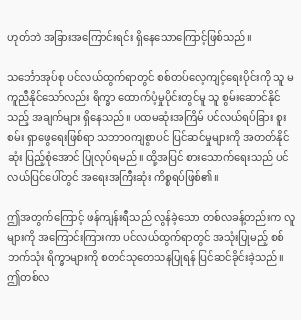ဟုတ်ဘဲ အခြားအကြောင်းရင်း ရှိနေသောကြောင့်ဖြစ်သည်။

သင်္ဘောအုပ်စု ပင်လယ်ထွက်ရာတွင် စစ်တပ်လေ့ကျင့်ရေးပိုင်းကို သူ မကူညီနိုင်သော်လည်း ရိက္ခာ ထောက်ပံ့မှုပိုင်းတွင်မူ သူ စွမ်းဆောင်နိုင်သည့် အချက်များ ရှိနေသည်။ ပထမဆုံးအကြိမ် ပင်လယ်ရပ်ခြား စူးစမ်း ရှာဖွေရေးဖြစ်ရာ သဘာဝကျစွာပင် ပြင်ဆင်မှုများကို အတတ်နိုင်ဆုံး ပြည့်စုံအောင် ပြုလုပ်ရမည်။ ထို့အပြင် စားသောက်ရေးသည် ပင်လယ်ပြင်ပေါ်တွင် အရေးအကြီးဆုံး ကိစ္စရပ်ဖြစ်၏။

ဤအတွက်ကြောင့် ဖန်ကျန်းရီသည် လွန်ခဲ့သော တစ်လခန့်တည်းက လူများကို အကြောင်းကြားကာ ပင်လယ်ထွက်ရာတွင် အသုံးပြုမည့် စစ်ဘက်သုံး ရိက္ခာများကို စတင်သုတေသနပြုရန် ပြင်ဆင်ခိုင်းခဲ့သည်။ ဤတစ်လ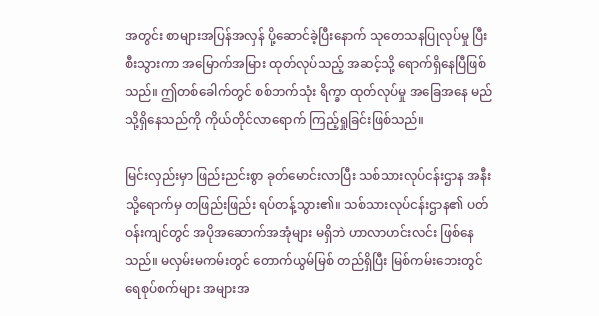အတွင်း စာများအပြန်အလှန် ပို့ဆောင်ခဲ့ပြီးနောက် သုတေသနပြုလုပ်မှု ပြီးစီးသွားကာ အမြောက်အမြား ထုတ်လုပ်သည့် အဆင့်သို့ ရောက်ရှိနေပြီဖြစ်သည်။ ဤတစ်ခေါက်တွင် စစ်ဘက်သုံး ရိက္ခာ ထုတ်လုပ်မှု အခြေအနေ မည်သို့ရှိနေသည်ကို ကိုယ်တိုင်လာရောက် ကြည့်ရှုခြင်းဖြစ်သည်။

မြင်းလှည်းမှာ ဖြည်းညင်းစွာ ခုတ်မောင်းလာပြီး သစ်သားလုပ်ငန်းဌာန အနီးသို့ရောက်မှ တဖြည်းဖြည်း ရပ်တန့်သွား၏။ သစ်သားလုပ်ငန်းဌာန၏ ပတ်ဝန်းကျင်တွင် အပိုအဆောက်အအုံများ မရှိဘဲ ဟာလာဟင်းလင်း ဖြစ်နေသည်။ မလှမ်းမကမ်းတွင် တောက်ယွမ်မြစ် တည်ရှိပြီး မြစ်ကမ်းဘေးတွင် ရေစုပ်စက်များ အများအ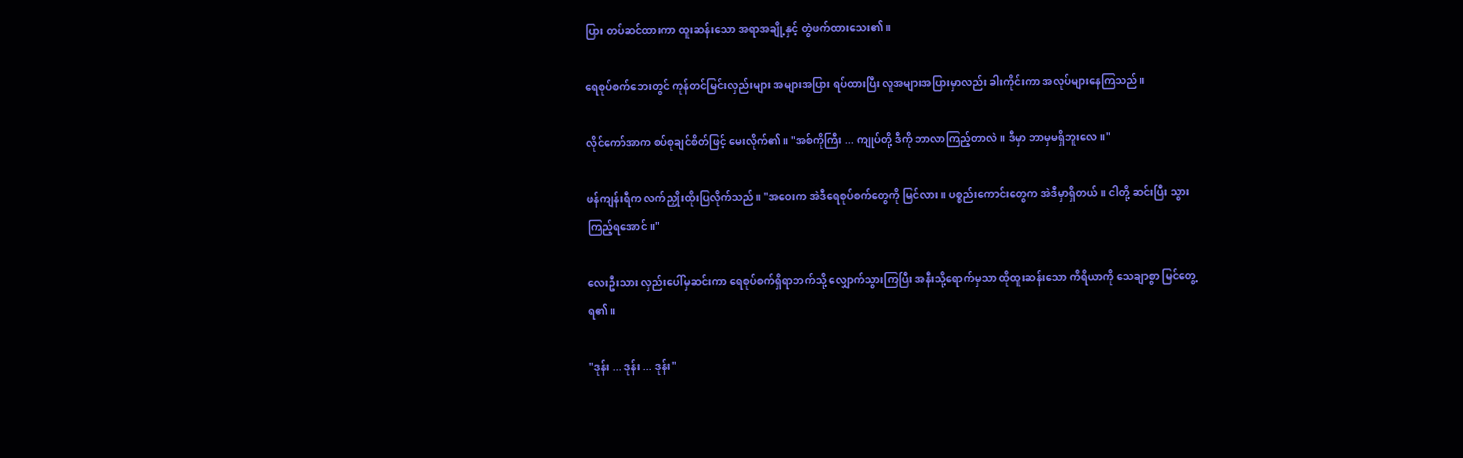ပြား တပ်ဆင်ထားကာ ထူးဆန်းသော အရာအချို့နှင့် တွဲဖက်ထားသေး၏။

ရေစုပ်စက်ဘေးတွင် ကုန်တင်မြင်းလှည်းများ အများအပြား ရပ်ထားပြီး လူအများအပြားမှာလည်း ခါးကိုင်းကာ အလုပ်များနေကြသည်။

လိုင်ကော်အာက စပ်စုချင်စိတ်ဖြင့် မေးလိုက်၏။ "အစ်ကိုကြီး ... ကျုပ်တို့ ဒီကို ဘာလာကြည့်တာလဲ။ ဒီမှာ ဘာမှမရှိဘူးလေ။"

ဖန်ကျန်းရီက လက်ညှိုးထိုးပြလိုက်သည်။ "အဝေးက အဲဒီရေစုပ်စက်တွေကို မြင်လား။ ပစ္စည်းကောင်းတွေက အဲဒီမှာရှိတယ်။ ငါတို့ ဆင်းပြီး သွားကြည့်ရအောင်။"

လေးဦးသား လှည်းပေါ်မှဆင်းကာ ရေစုပ်စက်ရှိရာဘက်သို့ လျှောက်သွားကြပြီး အနီးသို့ရောက်မှသာ ထိုထူးဆန်းသော ကိရိယာကို သေချာစွာ မြင်တွေ့ရ၏။

"ဒုန်း ... ဒုန်း ... ဒုန်း"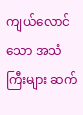ကျယ်လောင်သော အသံကြီးများ ဆက်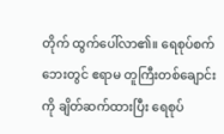တိုက် ထွက်ပေါ်လာ၏။ ရေစုပ်စက်ဘေးတွင် ဧရာမ တူကြီးတစ်ချောင်းကို ချိတ်ဆက်ထားပြီး ရေစုပ်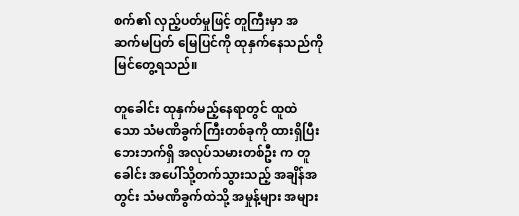စက်၏ လှည့်ပတ်မှုဖြင့် တူကြီးမှာ အဆက်မပြတ် မြေပြင်ကို ထုနှက်နေသည်ကို မြင်တွေ့ရသည်။

တူခေါင်း ထုနှက်မည့်နေရာတွင် ထူထဲသော သံမဏိခွက်ကြီးတစ်ခုကို ထားရှိပြီး ဘေးဘက်ရှိ အလုပ်သမားတစ်ဦး က တူခေါင်း အပေါ်သို့တက်သွားသည့် အချိန်အတွင်း သံမဏိခွက်ထဲသို့ အမှုန့်များ အများ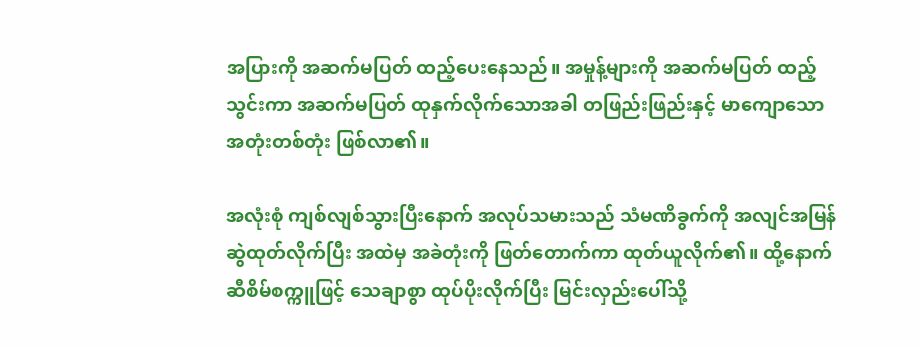အပြားကို အဆက်မပြတ် ထည့်ပေးနေသည်။ အမှုန့်များကို အဆက်မပြတ် ထည့်သွင်းကာ အဆက်မပြတ် ထုနှက်လိုက်သောအခါ တဖြည်းဖြည်းနှင့် မာကျောသော အတုံးတစ်တုံး ဖြစ်လာ၏။

အလုံးစုံ ကျစ်လျစ်သွားပြီးနောက် အလုပ်သမားသည် သံမဏိခွက်ကို အလျင်အမြန် ဆွဲထုတ်လိုက်ပြီး အထဲမှ အခဲတုံးကို ဖြတ်တောက်ကာ ထုတ်ယူလိုက်၏။ ထို့နောက် ဆီစိမ်စက္ကူဖြင့် သေချာစွာ ထုပ်ပိုးလိုက်ပြီး မြင်းလှည်းပေါ်သို့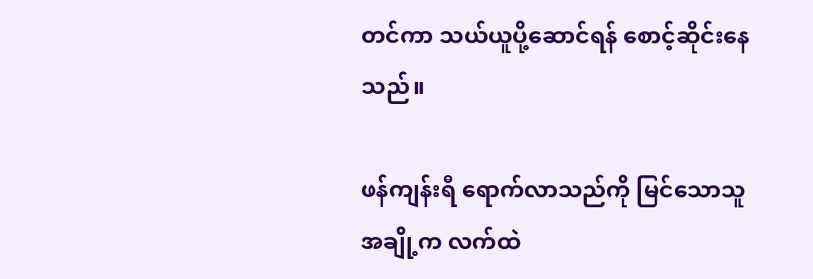တင်ကာ သယ်ယူပို့ဆောင်ရန် စောင့်ဆိုင်းနေသည်။

ဖန်ကျန်းရီ ရောက်လာသည်ကို မြင်သောသူအချို့က လက်ထဲ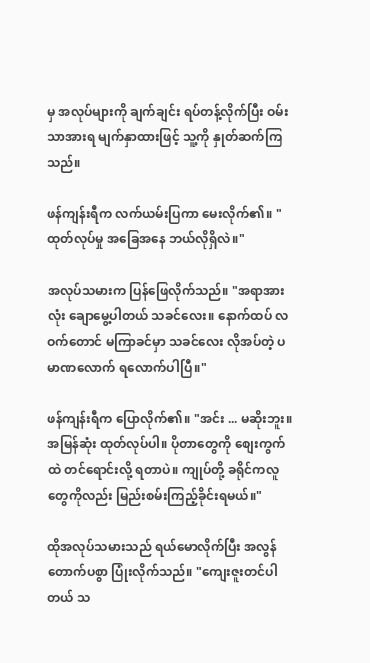မှ အလုပ်များကို ချက်ချင်း ရပ်တန့်လိုက်ပြီး ဝမ်းသာအားရ မျက်နှာထားဖြင့် သူ့ကို နှုတ်ဆက်ကြသည်။

ဖန်ကျန်းရီက လက်ယမ်းပြကာ မေးလိုက်၏။ "ထုတ်လုပ်မှု အခြေအနေ ဘယ်လိုရှိလဲ။"

အလုပ်သမားက ပြန်ဖြေလိုက်သည်။ "အရာအားလုံး ချောမွေ့ပါတယ် သခင်လေး။ နောက်ထပ် လဝက်တောင် မကြာခင်မှာ သခင်လေး လိုအပ်တဲ့ ပမာဏလောက် ရလောက်ပါပြီ။"

ဖန်ကျန်းရီက ပြောလိုက်၏။ "အင်း ... မဆိုးဘူး။ အမြန်ဆုံး ထုတ်လုပ်ပါ။ ပိုတာတွေကို စျေးကွက်ထဲ တင်ရောင်းလို့ ရတာပဲ။ ကျုပ်တို့ ခရိုင်ကလူတွေကိုလည်း မြည်းစမ်းကြည့်ခိုင်းရမယ်။"

ထိုအလုပ်သမားသည် ရယ်မောလိုက်ပြီး အလွန်တောက်ပစွာ ပြုံးလိုက်သည်။ "ကျေးဇူးတင်ပါတယ် သ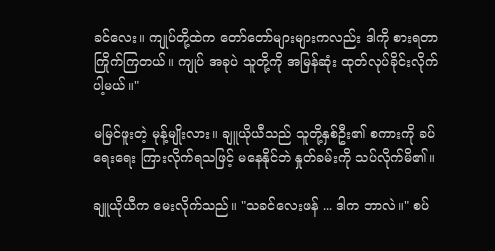ခင်လေး။ ကျုပ်တို့ထဲက တော်တော်များများကလည်း ဒါကို စားရတာ ကြိုက်ကြတယ်။ ကျုပ် အခုပဲ သူတို့ကို အမြန်ဆုံး ထုတ်လုပ်ခိုင်းလိုက်ပါ့မယ်။"

မမြင်ဖူးတဲ့ မုန့်မျိုးလား။ ချူယိုယီသည် သူတို့နှစ်ဦး၏ စကားကို ခပ်ရေးရေး ကြားလိုက်ရသဖြင့် မနေနိုင်ဘဲ နှုတ်ခမ်းကို သပ်လိုက်မိ၏။

ချူယိုယီက မေးလိုက်သည်။ "သခင်လေးဖန် ... ဒါက ဘာလဲ။" စပ်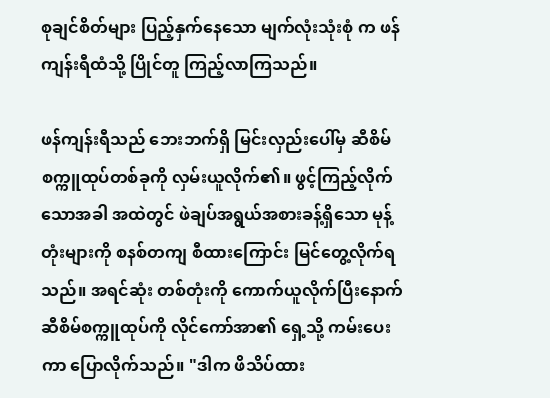စုချင်စိတ်များ ပြည့်နှက်နေသော မျက်လုံးသုံးစုံ က ဖန်ကျန်းရီထံသို့ ပြိုင်တူ ကြည့်လာကြသည်။

ဖန်ကျန်းရီသည် ဘေးဘက်ရှိ မြင်းလှည်းပေါ်မှ ဆီစိမ်စက္ကူထုပ်တစ်ခုကို လှမ်းယူလိုက်၏။ ဖွင့်ကြည့်လိုက်သောအခါ အထဲတွင် ဖဲချပ်အရွယ်အစားခန့်ရှိသော မုန့်တုံးများကို စနစ်တကျ စီထားကြောင်း မြင်တွေ့လိုက်ရသည်။ အရင်ဆုံး တစ်တုံးကို ကောက်ယူလိုက်ပြီးနောက် ဆီစိမ်စက္ကူထုပ်ကို လိုင်ကော်အာ၏ ရှေ့သို့ ကမ်းပေးကာ ပြောလိုက်သည်။ "ဒါက ဖိသိပ်ထား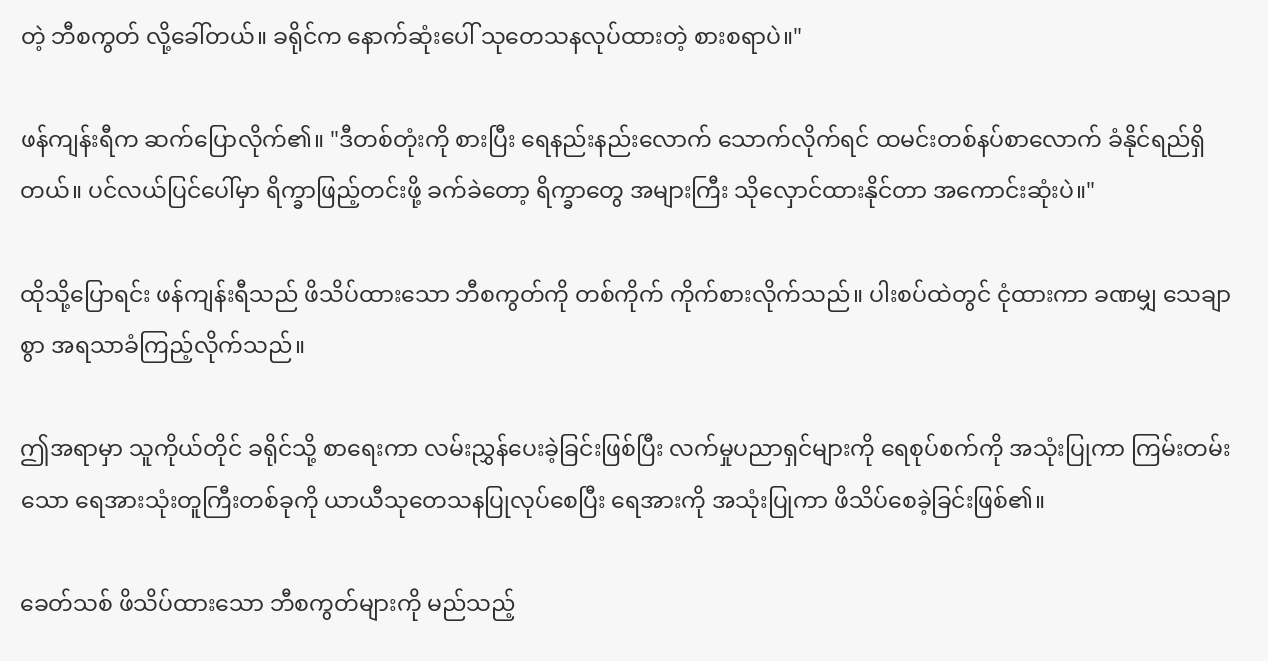တဲ့ ဘီစကွတ် လို့ခေါ်တယ်။ ခရိုင်က နောက်ဆုံးပေါ် သုတေသနလုပ်ထားတဲ့ စားစရာပဲ။"

ဖန်ကျန်းရီက ဆက်ပြောလိုက်၏။ "ဒီတစ်တုံးကို စားပြီး ရေနည်းနည်းလောက် သောက်လိုက်ရင် ထမင်းတစ်နပ်စာလောက် ခံနိုင်ရည်ရှိတယ်။ ပင်လယ်ပြင်ပေါ်မှာ ရိက္ခာဖြည့်တင်းဖို့ ခက်ခဲတော့ ရိက္ခာတွေ အများကြီး သိုလှောင်ထားနိုင်တာ အကောင်းဆုံးပဲ။"

ထိုသို့ပြောရင်း ဖန်ကျန်းရီသည် ဖိသိပ်ထားသော ဘီစကွတ်ကို တစ်ကိုက် ကိုက်စားလိုက်သည်။ ပါးစပ်ထဲတွင် ငုံထားကာ ခဏမျှ သေချာစွာ အရသာခံကြည့်လိုက်သည်။

ဤအရာမှာ သူကိုယ်တိုင် ခရိုင်သို့ စာရေးကာ လမ်းညွှန်ပေးခဲ့ခြင်းဖြစ်ပြီး လက်မှုပညာရှင်များကို ရေစုပ်စက်ကို အသုံးပြုကာ ကြမ်းတမ်းသော ရေအားသုံးတူကြီးတစ်ခုကို ယာယီသုတေသနပြုလုပ်စေပြီး ရေအားကို အသုံးပြုကာ ဖိသိပ်စေခဲ့ခြင်းဖြစ်၏။

ခေတ်သစ် ဖိသိပ်ထားသော ဘီစကွတ်များကို မည်သည့်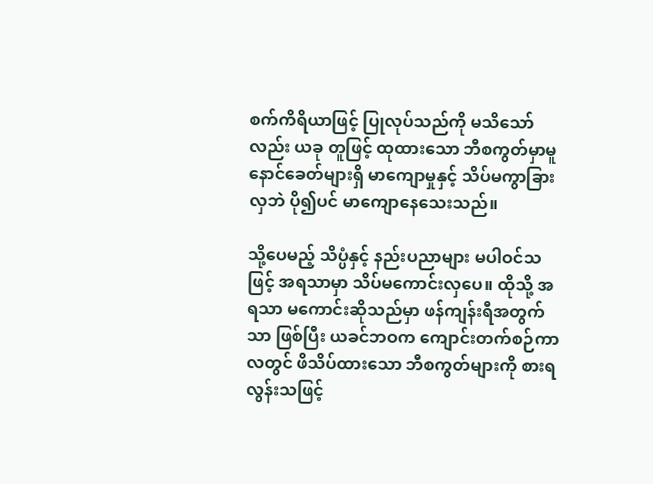စက်ကိရိယာဖြင့် ပြုလုပ်သည်ကို မသိသော်လည်း ယခု တူဖြင့် ထုထားသော ဘီစကွတ်မှာမူ နောင်ခေတ်များရှိ မာကျောမှုနှင့် သိပ်မကွာခြားလှဘဲ ပို၍ပင် မာကျောနေသေးသည်။

သို့ပေမည့် သိပ္ပံနှင့် နည်းပညာများ မပါဝင်သဖြင့် အရသာမှာ သိပ်မကောင်းလှပေ။ ထိုသို့ အရသာ မကောင်းဆိုသည်မှာ ဖန်ကျန်းရီအတွက်သာ ဖြစ်ပြီး ယခင်ဘဝက ကျောင်းတက်စဉ်ကာလတွင် ဖိသိပ်ထားသော ဘီစကွတ်များကို စားရလွန်းသဖြင့်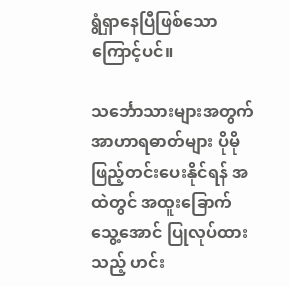ရွံရှာနေပြီဖြစ်သောကြောင့်ပင်။

သင်္ဘောသားများအတွက် အာဟာရဓာတ်များ ပိုမိုဖြည့်တင်းပေးနိုင်ရန် အထဲတွင် အထူးခြောက်သွေ့အောင် ပြုလုပ်ထားသည့် ဟင်း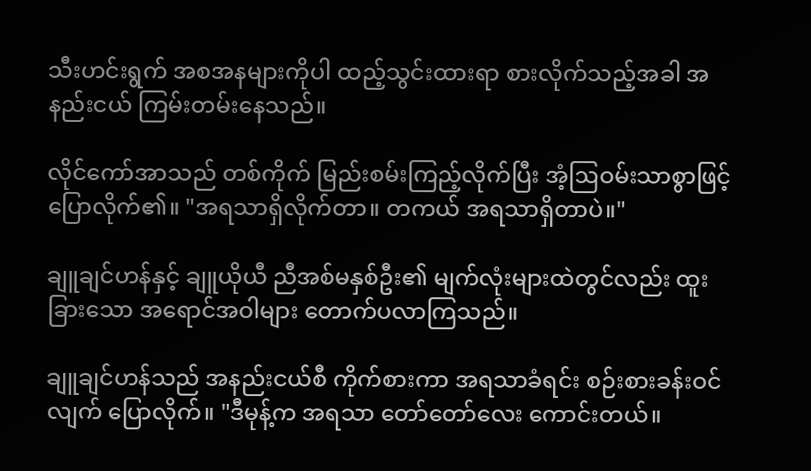သီးဟင်းရွက် အစအနများကိုပါ ထည့်သွင်းထားရာ စားလိုက်သည့်အခါ အနည်းငယ် ကြမ်းတမ်းနေသည်။

လိုင်ကော်အာသည် တစ်ကိုက် မြည်းစမ်းကြည့်လိုက်ပြီး အံ့ဩဝမ်းသာစွာဖြင့် ပြောလိုက်၏။ "အရသာရှိလိုက်တာ။ တကယ် အရသာရှိတာပဲ။"

ချူချင်ဟန်နှင့် ချူယိုယီ ညီအစ်မနှစ်ဦး၏ မျက်လုံးများထဲတွင်လည်း ထူးခြားသော အရောင်အဝါများ တောက်ပလာကြသည်။

ချူချင်ဟန်သည် အနည်းငယ်စီ ကိုက်စားကာ အရသာခံရင်း စဉ်းစားခန်းဝင်လျက် ပြောလိုက်။ "ဒီမုန့်က အရသာ တော်တော်လေး ကောင်းတယ်။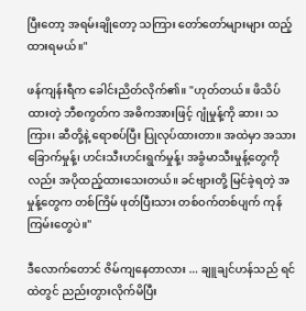ပြီးတော့ အရမ်းချိုတော့ သကြား တော်တော်များများ ထည့်ထားရမယ်။"

ဖန်ကျန်းရီက ခေါင်းညိတ်လိုက်၏။ "ဟုတ်တယ်။ ဖိသိပ်ထားတဲ့ ဘီစကွတ်က အဓိကအားဖြင့် ဂျုံမှုန့်ကို ဆား၊ သကြား၊ ဆီတို့နဲ့ ရောစပ်ပြီး ပြုလုပ်ထားတာ။ အထဲမှာ အသားခြောက်မှုန့်၊ ဟင်းသီးဟင်းရွက်မှုန့်၊ အခွံမာသီးမှုန့်တွေကိုလည်း အပိုထည့်ထားသေးတယ်။ ခင်ဗျားတို့ မြင်ခဲ့ရတဲ့ အမှုန့်တွေက တစ်ကြိမ် ဖုတ်ပြီးသား တစ်ဝက်တစ်ပျက် ကုန်ကြမ်းတွေပဲ။"

ဒီလောက်တောင် ဇိမ်ကျနေတာလား ... ချူချင်ဟန်သည် ရင်ထဲတွင် ညည်းတွားလိုက်မိပြီး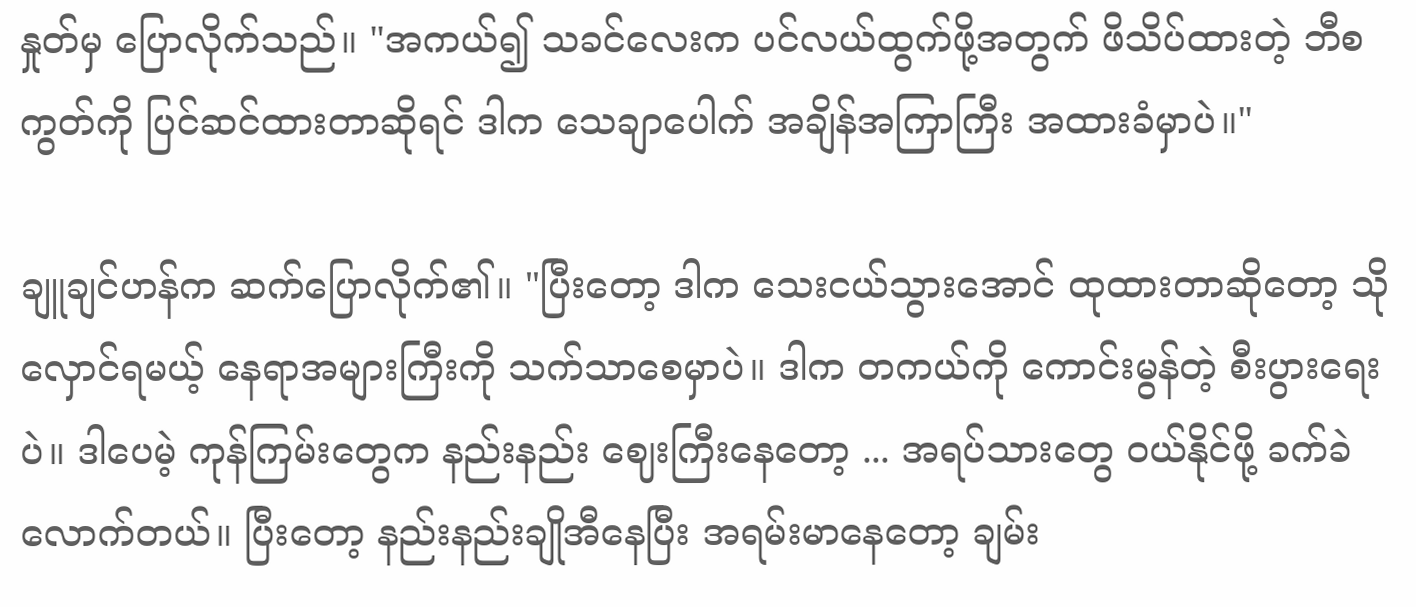နှုတ်မှ ပြောလိုက်သည်။ "အကယ်၍ သခင်လေးက ပင်လယ်ထွက်ဖို့အတွက် ဖိသိပ်ထားတဲ့ ဘီစကွတ်ကို ပြင်ဆင်ထားတာဆိုရင် ဒါက သေချာပေါက် အချိန်အကြာကြီး အထားခံမှာပဲ။"

ချူချင်ဟန်က ဆက်ပြောလိုက်၏။ "ပြီးတော့ ဒါက သေးငယ်သွားအောင် ထုထားတာဆိုတော့ သိုလှောင်ရမယ့် နေရာအများကြီးကို သက်သာစေမှာပဲ။ ဒါက တကယ်ကို ကောင်းမွန်တဲ့ စီးပွားရေးပဲ။ ဒါပေမဲ့ ကုန်ကြမ်းတွေက နည်းနည်း ဈေးကြီးနေတော့ ... အရပ်သားတွေ ဝယ်နိုင်ဖို့ ခက်ခဲလောက်တယ်။ ပြီးတော့ နည်းနည်းချိုအီနေပြီး အရမ်းမာနေတော့ ချမ်း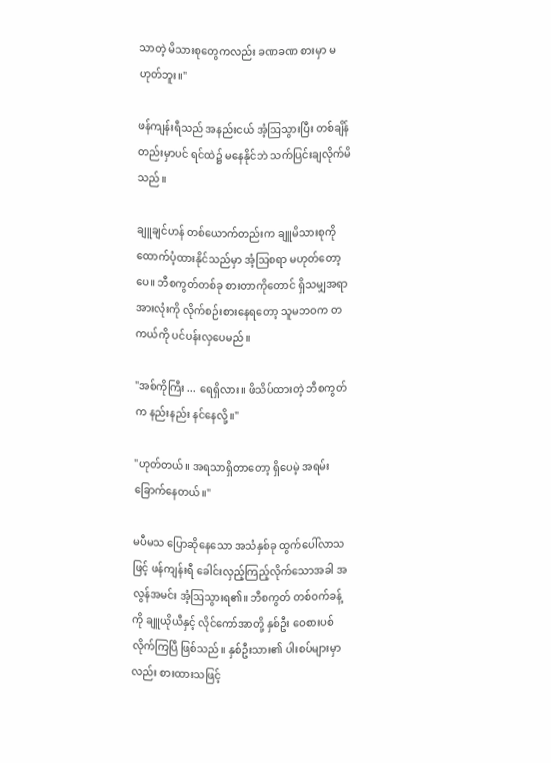သာတဲ့ မိသားစုတွေကလည်း ခဏခဏ စားမှာ မဟုတ်ဘူး။"

ဖန်ကျန်းရီသည် အနည်းငယ် အံ့ဩသွားပြီး တစ်ချိန်တည်းမှာပင် ရင်ထဲ၌ မနေနိုင်ဘဲ သက်ပြင်းချလိုက်မိသည်။

ချူချင်ဟန် တစ်ယောက်တည်းက ချူမိသားစုကို ထောက်ပံ့ထားနိုင်သည်မှာ အံ့ဩစရာ မဟုတ်တော့ပေ။ ဘီစကွတ်တစ်ခု စားတာကိုတောင် ရှိသမျှအရာအားလုံးကို လိုက်စဉ်းစားနေရတော့ သူမဘဝက တကယ်ကို ပင်ပန်းလှပေမည်။

"အစ်ကိုကြီး ... ရေရှိလား။ ဖိသိပ်ထားတဲ့ ဘီစကွတ်က နည်းနည်း နင်နေလို့။"

"ဟုတ်တယ်။ အရသာရှိတာတော့ ရှိပေမဲ့ အရမ်းခြောက်နေတယ်။"

မပီမသ ပြောဆိုနေသော အသံနှစ်ခု ထွက်ပေါ်လာသဖြင့် ဖန်ကျန်းရီ ခေါင်းလှည့်ကြည့်လိုက်သောအခါ အလွန်အမင်း အံ့ဩသွားရ၏။ ဘီစကွတ် တစ်ဝက်ခန့်ကို ချူယိုယီနှင့် လိုင်ကော်အာတို့ နှစ်ဦး ဝေစားပစ်လိုက်ကြပြီ ဖြစ်သည်။ နှစ်ဦးသား၏ ပါးစပ်များမှာလည်း စားထားသဖြင့်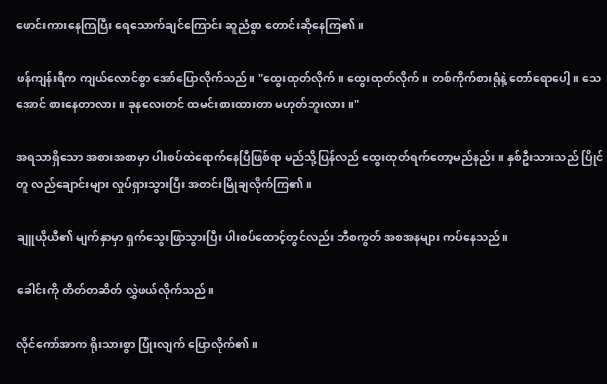ဖောင်းကားနေကြပြီး ရေသောက်ချင်ကြောင်း ဆူညံစွာ တောင်းဆိုနေကြ၏။

ဖန်ကျန်းရီက ကျယ်လောင်စွာ အော်ပြောလိုက်သည်။ "ထွေးထုတ်လိုက်။ ထွေးထုတ်လိုက်။ တစ်ကိုက်စားရုံနဲ့ တော်ရောပေါ့။ သေအောင် စားနေတာလား။ ခုနလေးတင် ထမင်းစားထားတာ မဟုတ်ဘူးလား။"

အရသာရှိသော အစားအစာမှာ ပါးစပ်ထဲရောက်နေပြီဖြစ်ရာ မည်သို့ပြန်လည် ထွေးထုတ်ရက်တော့မည်နည်း။ နှစ်ဦးသားသည် ပြိုင်တူ လည်ချောင်းများ လှုပ်ရှားသွားပြီး အတင်းမြိုချလိုက်ကြ၏။

ချူယိုယီ၏ မျက်နှာမှာ ရှက်သွေးဖြာသွားပြီး ပါးစပ်ထောင့်တွင်လည်း ဘီစကွတ် အစအနများ ကပ်နေသည်။

ခေါင်းကို တိတ်တဆိတ် လွှဲဖယ်လိုက်သည်။

လိုင်ကော်အာက ရိုးသားစွာ ပြုံးလျက် ပြောလိုက်၏။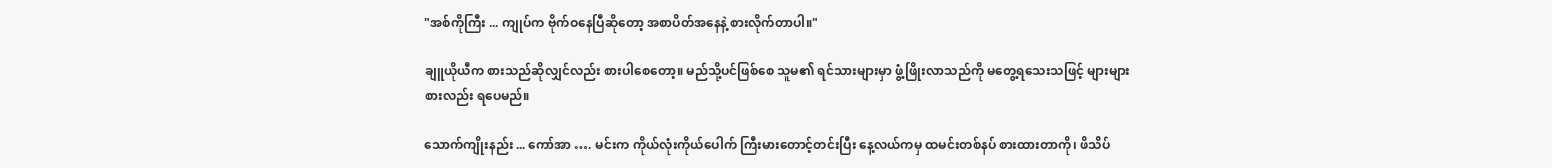"အစ်ကိုကြီး ... ကျုပ်က ဗိုက်ဝနေပြီဆိုတော့ အစာပိတ်အနေနဲ့ စားလိုက်တာပါ။"

ချူယိုယီက စားသည်ဆိုလျှင်လည်း စားပါစေတော့။ မည်သို့ပင်ဖြစ်စေ သူမ၏ ရင်သားများမှာ ဖွံ့ဖြိုးလာသည်ကို မတွေ့ရသေးသဖြင့် များများစားလည်း ရပေမည်။

သောက်ကျိုးနည်း ... ကော်အာ …. မင်းက ကိုယ်လုံးကိုယ်ပေါက် ကြီးမားတောင့်တင်းပြီး နေ့လယ်ကမှ ထမင်းတစ်နပ် စားထားတာကို၊ ဖိသိပ်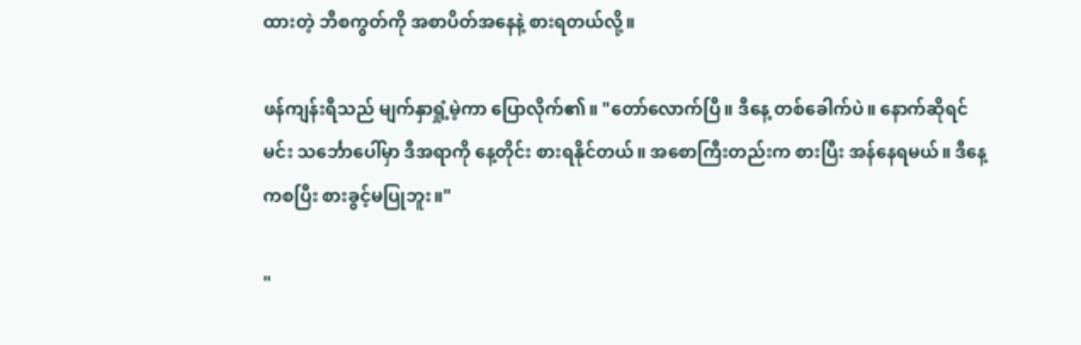ထားတဲ့ ဘီစကွတ်ကို အစာပိတ်အနေနဲ့ စားရတယ်လို့။

ဖန်ကျန်းရီသည် မျက်နှာရှုံ့မဲ့ကာ ပြောလိုက်၏။ "တော်လောက်ပြီ။ ဒီနေ့ တစ်ခေါက်ပဲ။ နောက်ဆိုရင် မင်း သင်္ဘောပေါ်မှာ ဒီအရာကို နေ့တိုင်း စားရနိုင်တယ်။ အစောကြီးတည်းက စားပြီး အန်နေရမယ်။ ဒီနေ့ကစပြီး စားခွင့်မပြုဘူး။"

"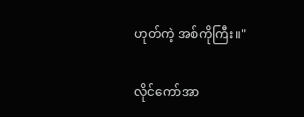ဟုတ်ကဲ့ အစ်ကိုကြီး။"

လိုင်ကော်အာ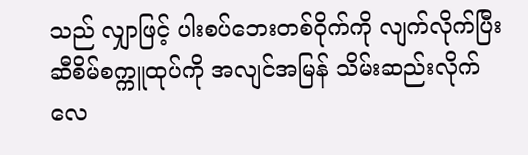သည် လျှာဖြင့် ပါးစပ်ဘေးတစ်ဝိုက်ကို လျက်လိုက်ပြီး ဆီစိမ်စက္ကူထုပ်ကို အလျင်အမြန် သိမ်းဆည်းလိုက်လေ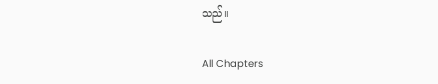သည်။

All Chapters